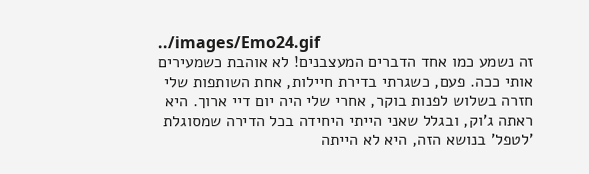../images/Emo24.gif
זה נשמע כמו אחד הדברים המעצבנים! לא אוהבת כשמעירים אותי ככה. פעם, כשגרתי בדירת חיילות, אחת השותפות שלי חזרה בשלוש לפנות בוקר, אחרי שלי היה יום דיי ארוך. היא ראתה ג'וק, ובגלל שאני הייתי היחידה בכל הדירה שמסוגלת 'לטפל' בנושא הזה, היא לא הייתה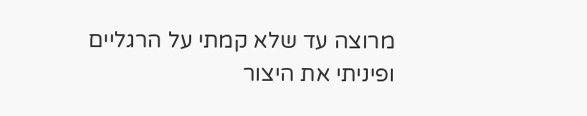מרוצה עד שלא קמתי על הרגליים ופיניתי את היצור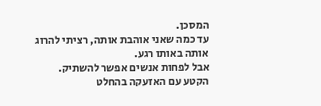המסכן.
עד כמה שאני אוהבת אותה, רציתי להרוג אותה באותו רגע.
אבל לפחות אנשים אפשר להשתיק.
הקטע עם האזעקה בהחלט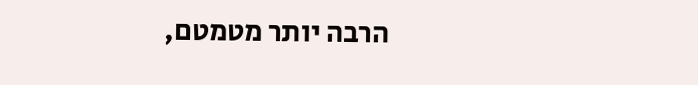הרבה יותר מטמטם,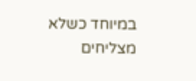במיוחד כשלא מצליחים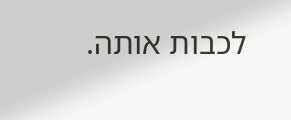לכבות אותה.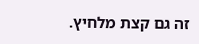זה גם קצת מלחיץ.